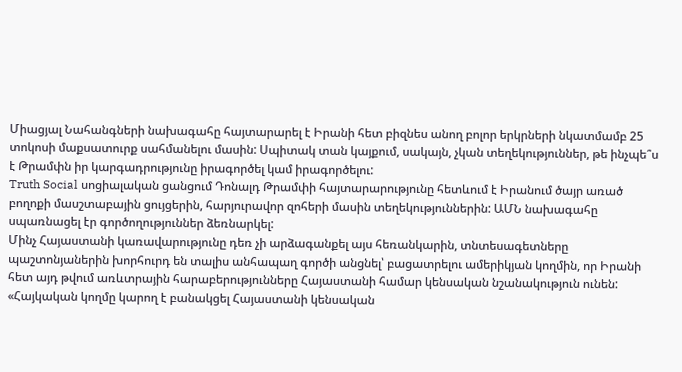Միացյալ Նահանգների նախագահը հայտարարել է Իրանի հետ բիզնես անող բոլոր երկրների նկատմամբ 25 տոկոսի մաքսատուրք սահմանելու մասին: Սպիտակ տան կայքում, սակայն, չկան տեղեկություններ, թե ինչպե՞ս է Թրամփն իր կարգադրությունը իրագործել կամ իրագործելու:
Truth Social սոցիալական ցանցում Դոնալդ Թրամփի հայտարարությունը հետևում է Իրանում ծայր առած բողոքի մասշտաբային ցույցերին, հարյուրավոր զոհերի մասին տեղեկություններին: ԱՄՆ նախագահը սպառնացել էր գործողություններ ձեռնարկել:
Մինչ Հայաստանի կառավարությունը դեռ չի արձագանքել այս հեռանկարին, տնտեսագետները պաշտոնյաներին խորհուրդ են տալիս անհապաղ գործի անցնել՝ բացատրելու ամերիկյան կողմին, որ Իրանի հետ այդ թվում առևտրային հարաբերությունները Հայաստանի համար կենսական նշանակություն ունեն:
«Հայկական կողմը կարող է բանակցել Հայաստանի կենսական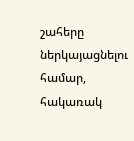շահերը ներկայացնելու համար, հակառակ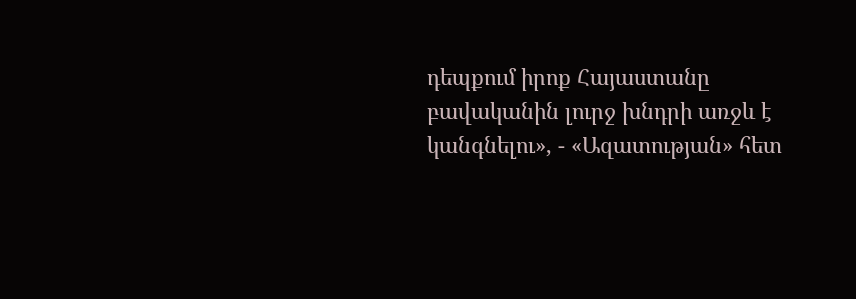դեպքում իրոք Հայաստանը բավականին լուրջ խնդրի առջև է կանգնելու», - «Ազատության» հետ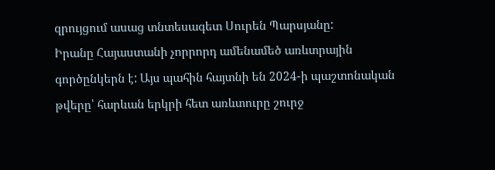զրույցում ասաց տնտեսագետ Սուրեն Պարսյանը:
Իրանը Հայաստանի չորրորդ ամենամեծ առևտրային գործընկերն է: Այս պահին հայտնի են 2024-ի պաշտոնական թվերը՝ հարևան երկրի հետ առևտուրը շուրջ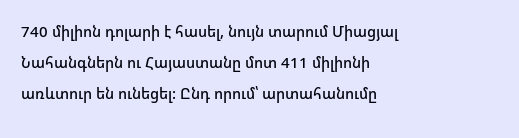740 միլիոն դոլարի է հասել, նույն տարում Միացյալ Նահանգներն ու Հայաստանը մոտ 411 միլիոնի առևտուր են ունեցել: Ընդ որում՝ արտահանումը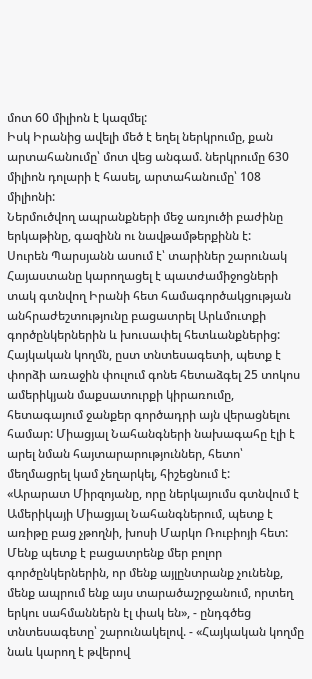մոտ 60 միլիոն է կազմել:
Իսկ Իրանից ավելի մեծ է եղել ներկրումը, քան արտահանումը՝ մոտ վեց անգամ. ներկրումը 630 միլիոն դոլարի է հասել, արտահանումը՝ 108 միլիոնի:
Ներմուծվող ապրանքների մեջ առյուծի բաժինը երկաթինը, գազինն ու նավթամթերքինն է:
Սուրեն Պարսյանն ասում է՝ տարիներ շարունակ Հայաստանը կարողացել է պատժամիջոցների տակ գտնվող Իրանի հետ համագործակցության անհրաժեշտությունը բացատրել Արևմուտքի գործընկերներին և խուսափել հետևանքներից:
Հայկական կողմն, ըստ տնտեսագետի, պետք է փորձի առաջին փուլում գոնե հետաձգել 25 տոկոս ամերիկյան մաքսատուրքի կիրառումը, հետագայում ջանքեր գործադրի այն վերացնելու համար: Միացյալ Նահանգների նախագահը էլի է արել նման հայտարարություններ, հետո՝ մեղմացրել կամ չեղարկել, հիշեցնում է:
«Արարատ Միրզոյանը, որը ներկայումս գտնվում է Ամերիկայի Միացյալ Նահանգներում, պետք է առիթը բաց չթողնի, խոսի Մարկո Ռուբիոյի հետ: Մենք պետք է բացատրենք մեր բոլոր գործընկերներին, որ մենք այլընտրանք չունենք, մենք ապրում ենք այս տարածաշրջանում, որտեղ երկու սահմաններն էլ փակ են», - ընդգծեց տնտեսագետը՝ շարունակելով. - «Հայկական կողմը նաև կարող է թվերով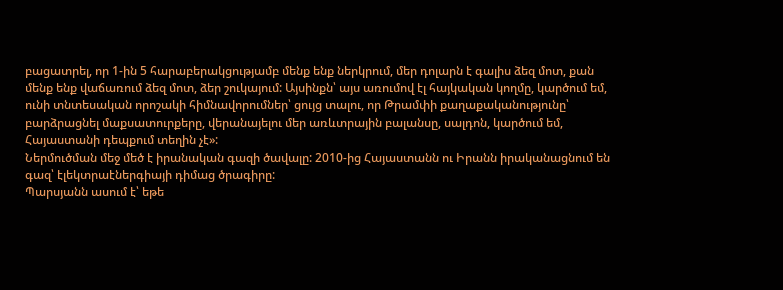բացատրել, որ 1-ին 5 հարաբերակցությամբ մենք ենք ներկրում, մեր դոլարն է գալիս ձեզ մոտ, քան մենք ենք վաճառում ձեզ մոտ, ձեր շուկայում: Այսինքն՝ այս առումով էլ հայկական կողմը, կարծում եմ, ունի տնտեսական որոշակի հիմնավորումներ՝ ցույց տալու, որ Թրամփի քաղաքականությունը՝ բարձրացնել մաքսատուրքերը, վերանայելու մեր առևտրային բալանսը, սալդոն, կարծում եմ, Հայաստանի դեպքում տեղին չէ»:
Ներմուծման մեջ մեծ է իրանական գազի ծավալը: 2010-ից Հայաստանն ու Իրանն իրականացնում են գազ՝ էլեկտրաէներգիայի դիմաց ծրագիրը:
Պարսյանն ասում է՝ եթե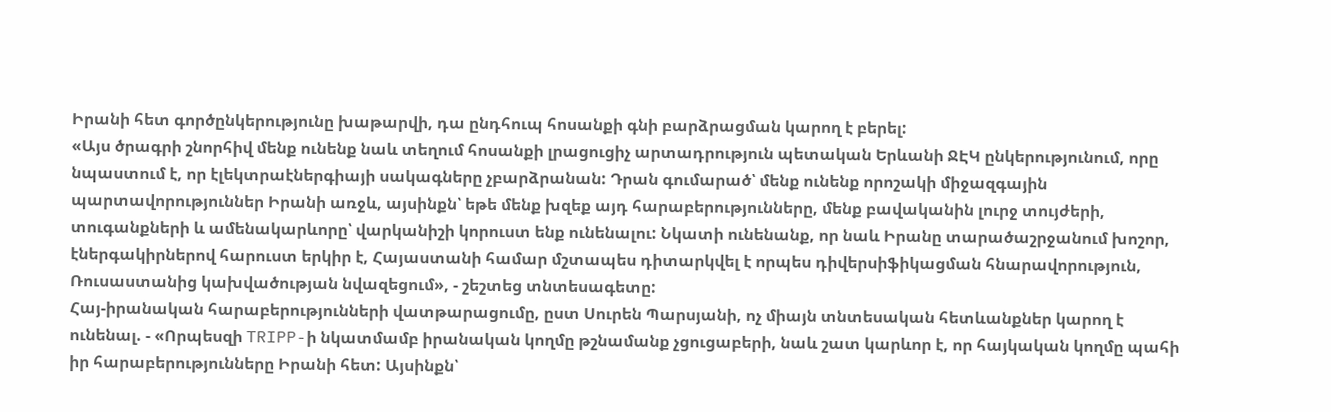Իրանի հետ գործընկերությունը խաթարվի, դա ընդհուպ հոսանքի գնի բարձրացման կարող է բերել:
«Այս ծրագրի շնորհիվ մենք ունենք նաև տեղում հոսանքի լրացուցիչ արտադրություն պետական Երևանի ՋԷԿ ընկերությունում, որը նպաստում է, որ էլեկտրաէներգիայի սակագները չբարձրանան: Դրան գումարած՝ մենք ունենք որոշակի միջազգային պարտավորություններ Իրանի առջև, այսինքն՝ եթե մենք խզեք այդ հարաբերությունները, մենք բավականին լուրջ տույժերի, տուգանքների և ամենակարևորը՝ վարկանիշի կորուստ ենք ունենալու: Նկատի ունենանք, որ նաև Իրանը տարածաշրջանում խոշոր, էներգակիրներով հարուստ երկիր է, Հայաստանի համար մշտապես դիտարկվել է որպես դիվերսիֆիկացման հնարավորություն, Ռուսաստանից կախվածության նվազեցում», - շեշտեց տնտեսագետը:
Հայ-իրանական հարաբերությունների վատթարացումը, ըստ Սուրեն Պարսյանի, ոչ միայն տնտեսական հետևանքներ կարող է ունենալ. - «Որպեսզի TRIPP-ի նկատմամբ իրանական կողմը թշնամանք չցուցաբերի, նաև շատ կարևոր է, որ հայկական կողմը պահի իր հարաբերությունները Իրանի հետ: Այսինքն՝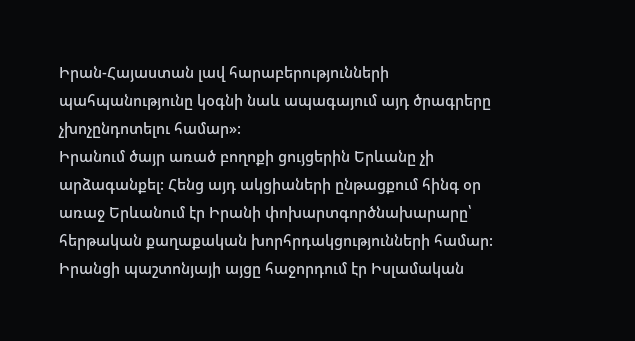Իրան-Հայաստան լավ հարաբերությունների պահպանությունը կօգնի նաև ապագայում այդ ծրագրերը չխոչընդոտելու համար»:
Իրանում ծայր առած բողոքի ցույցերին Երևանը չի արձագանքել: Հենց այդ ակցիաների ընթացքում հինգ օր առաջ Երևանում էր Իրանի փոխարտգործնախարարը՝ հերթական քաղաքական խորհրդակցությունների համար:
Իրանցի պաշտոնյայի այցը հաջորդում էր Իսլամական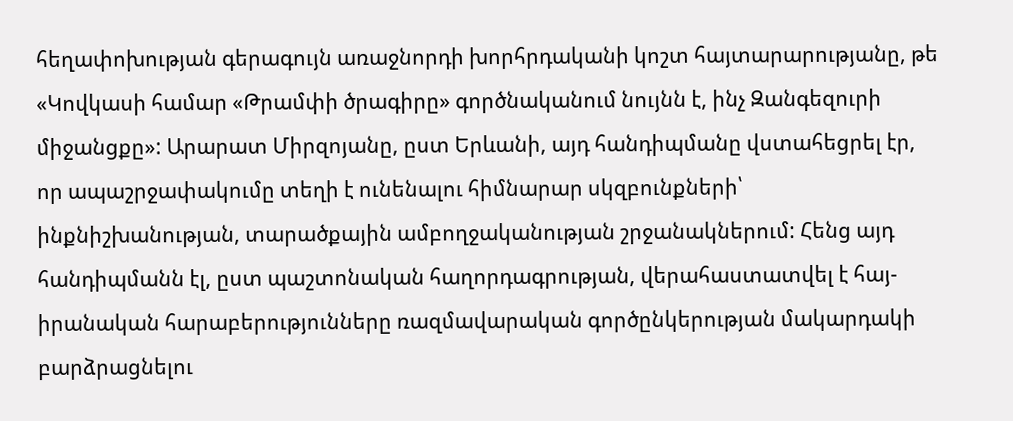հեղափոխության գերագույն առաջնորդի խորհրդականի կոշտ հայտարարությանը, թե «Կովկասի համար «Թրամփի ծրագիրը» գործնականում նույնն է, ինչ Զանգեզուրի միջանցքը»: Արարատ Միրզոյանը, ըստ Երևանի, այդ հանդիպմանը վստահեցրել էր, որ ապաշրջափակումը տեղի է ունենալու հիմնարար սկզբունքների՝ ինքնիշխանության, տարածքային ամբողջականության շրջանակներում: Հենց այդ հանդիպմանն էլ, ըստ պաշտոնական հաղորդագրության, վերահաստատվել է հայ-իրանական հարաբերությունները ռազմավարական գործընկերության մակարդակի բարձրացնելու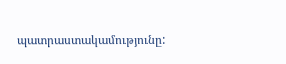պատրաստակամությունը: